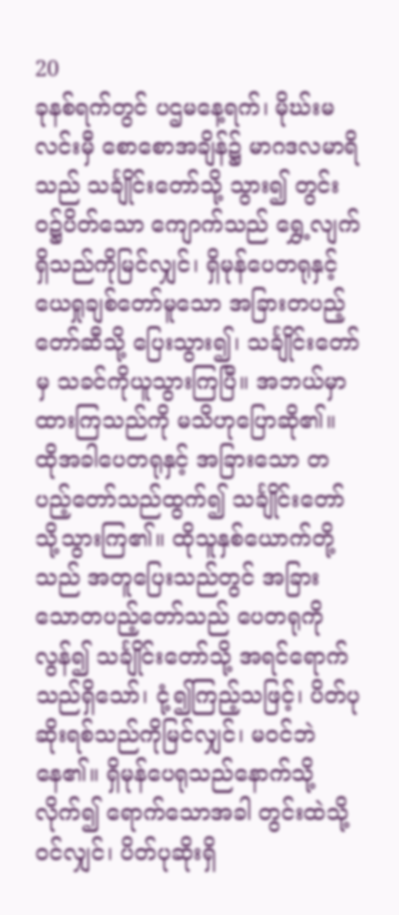20
ခုနစ်ရက်တွင် ပဌမနေ့ရက်၊ မိုဃ်းမလင်းမှီ စောစောအချိန်၌ မာဂဒလမာရိသည် သင်္ချိုင်းတော်သို့ သွား၍ တွင်းဝ၌ပိတ်သော ကျောက်သည် ရွှေ့လျက်ရှိသည်ကိုမြင်လျှင်၊ ရှိမုန်ပေတရုနှင့် ယေရှုချစ်တော်မူသော အခြားတပည့်တော်ဆီသို့ ပြေးသွား၍၊ သင်္ချိုင်းတော်မှ သခင်ကိုယူသွားကြပြီ။ အဘယ်မှာထားကြသည်ကို မသိဟုပြောဆို၏။ ထိုအခါပေတရုနှင့် အခြားသော တပည့်တော်သည်ထွက်၍ သင်္ချိုင်းတော်သို့သွားကြ၏။ ထိုသူနှစ်ယောက်တို့သည် အတူပြေးသည်တွင် အခြားသောတပည့်တော်သည် ပေတရုကိုလွန်၍ သင်္ချိုင်းတော်သို့ အရင်ရောက်သည်ရှိသော်၊ ငုံ့၍ကြည့်သဖြင့်၊ ပိတ်ပုဆိုးရစ်သည်ကိုမြင်လျှင်၊ မဝင်ဘဲနေ၏။ ရှိမုန်ပေရုသည်နောက်သို့လိုက်၍ ရောက်သောအခါ တွင်းထဲသို့ဝင်လျှင်၊ ပိတ်ပုဆိုးရှိ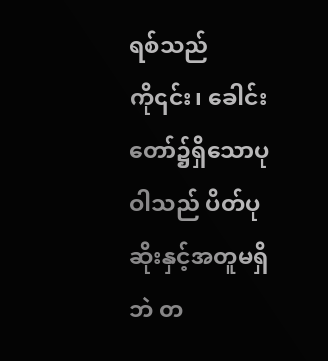ရစ်သည်ကို၎င်း၊ ခေါင်းတော်၌ရှိသောပုဝါသည် ပိတ်ပုဆိုးနှင့်အတူမရှိဘဲ တ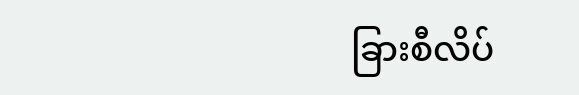ခြားစီလိပ်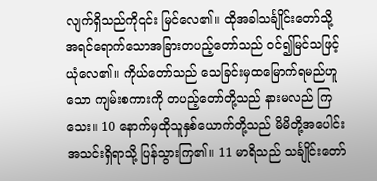လျက်ရှိသည်ကို၎င်း မြင်လေ၏။ ထိုအခါသင်္ချိုင်းတော်သို့ အရင်ရောက်သောအခြားတပည့်တော်သည် ဝင်၍မြင်သဖြင့် ယုံလေ၏။ ကိုယ်တော်သည် သေခြင်းမှထမြောက်ရမည်ဟူသော ကျမ်းစကားကို တပည့်တော်တို့သည် နားမလည် ကြသေး။ 10 နောက်မှထိုသူနှစ်ယောက်တို့သည် မိမိတို့အပေါင်းအသင်းရှိရာသို့ ပြန်သွားကြ၏။ 11 မာရိသည် သင်္ချိုင်းတော်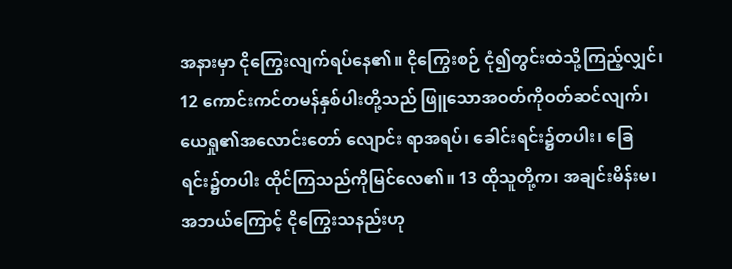အနားမှာ ငိုကြွေးလျက်ရပ်နေ၏။ ငိုကြွေးစဉ် ငုံ၍တွင်းထဲသို့ကြည့်လျှင်၊ 12 ကောင်းကင်တမန်နှစ်ပါးတို့သည် ဖြူသောအဝတ်ကိုဝတ်ဆင်လျက်၊ ယေရှု၏အလောင်းတော် လျောင်း ရာအရပ်၊ ခေါင်းရင်း၌တပါး၊ ခြေရင်း၌တပါး ထိုင်ကြသည်ကိုမြင်လေ၏။ 13 ထိုသူတို့က၊ အချင်းမိန်းမ၊ အဘယ်ကြောင့် ငိုကြွေးသနည်းဟု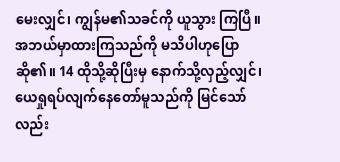မေးလျှင်၊ ကျွန်မ၏သခင်ကို ယူသွား ကြပြီ။ အဘယ်မှာထားကြသည်ကို မသိပါဟုပြောဆို၏။ 14 ထိုသို့ဆိုပြီးမှ နောက်သို့လှည့်လျှင်၊ ယေရှုရပ်လျက်နေတော်မူသည်ကို မြင်သော်လည်း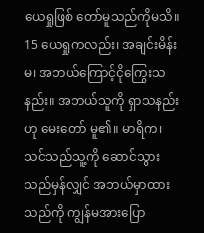ယေရှုဖြစ် တော်မူသည်ကိုမသိ။ 15 ယေရှုကလည်း၊ အချင်းမိန်းမ၊ အဘယ်ကြောင့်ငိုကြွေးသနည်း။ အဘယ်သူကို ရှာသနည်းဟု မေးတော် မူ၏။ မာရိက၊ သင်သည်သူ့ကို ဆောင်သွားသည်မှန်လျှင် အဘယ်မှာထားသည်ကို ကျွန်မအားပြော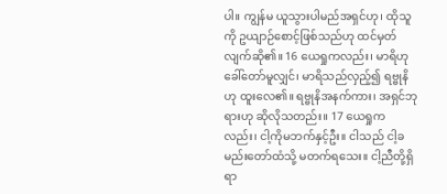ပါ။ ကျွန်မ ယူသွားပါမည်အရှင်ဟု၊ ထိုသူကို ဥယျာဉ်စောင့်ဖြစ်သည်ဟု ထင်မှတ်လျက်ဆို၏။ 16 ယေရှုကလည်း၊ မာရိဟုခေါ်တော်မူလျှင်၊ မာရိသည်လှည့်၍ ရဗ္ဗုနိဟု ထူးလေ၏။ ရဗ္ဗုနိအနက်ကား၊ အရှင်ဘုရားဟု ဆိုလိုသတည်း။ 17 ယေရှုကလည်း၊ ငါ့ကိုမဘက်နှင့်ဦး။ ငါသည် ငါ့ခမည်းတော်ထံသို့ မတက်ရသေး။ ငါ့ညီတို့ရှိရာ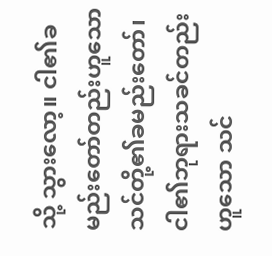သို့ သွားလော့။ ငါ၏ခမည်းတော်တည်းဟူသော သင်တို့၏ခမည်းတော်၊ ငါ၏ဘုရားသခင်တည်းဟူသော သင်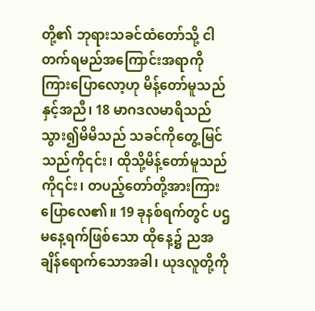တို့၏ ဘုရားသခင်ထံတော်သို့ ငါတက်ရမည်အကြောင်းအရာကို ကြားပြောလော့ဟု မိန့်တော်မူသည်နှင့်အညီ၊ 18 မာဂဒလမာရိသည် သွား၍မိမိသည် သခင်ကိုတွေ့မြင်သည်ကို၎င်း၊ ထိုသို့မိန့်တော်မူသည်ကို၎င်း၊ တပည့်တော်တို့အားကြားပြောလေ၏။ 19 ခုနစ်ရက်တွင် ပဌမနေ့ရက်ဖြစ်သော ထိုနေ့၌ ညအချိန်ရောက်သောအခါ၊ ယုဒလူတို့ကို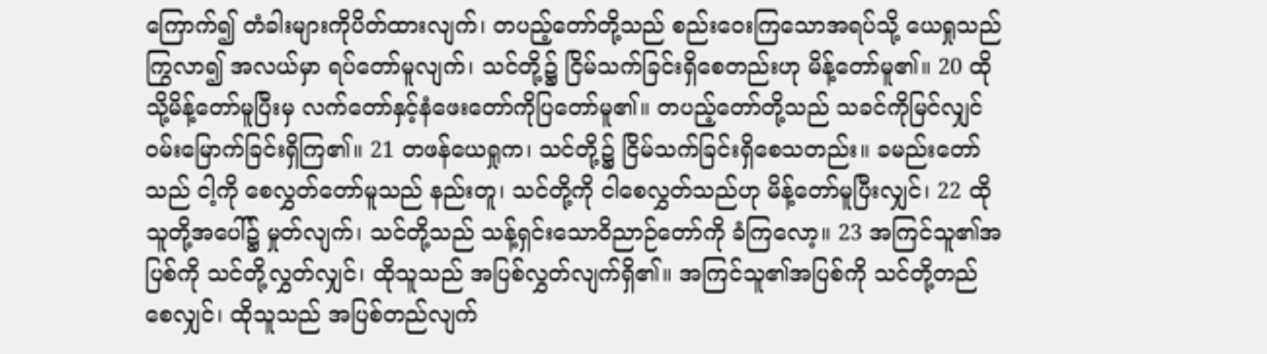ကြောက်၍ တံခါးများကိုပိတ်ထားလျက်၊ တပည့်တော်တို့သည် စည်းဝေးကြသောအရပ်သို့ ယေရှုသည်ကြွလာ၍ အလယ်မှာ ရပ်တော်မူလျက်၊ သင်တို့၌ ငြိမ်သက်ခြင်းရှိစေတည်းဟု မိန့်တော်မူ၏။ 20 ထိုသို့မိန့်တော်မူပြီးမှ လက်တော်နှင့်နံဖေးတော်ကိုပြတော်မူ၏။ တပည့်တော်တို့သည် သခင်ကိုမြင်လျှင် ဝမ်းမြောက်ခြင်းရှိကြ၏။ 21 တဖန်ယေရှုက၊ သင်တို့၌ ငြိမ်သက်ခြင်းရှိစေသတည်း။ ခမည်းတော်သည် ငါ့ကို စေလွှတ်တော်မူသည် နည်းတူ၊ သင်တို့ကို ငါစေလွှတ်သည်ဟု မိန့်တော်မူပြီးလျှင်၊ 22 ထိုသူတို့အပေါ်၌ မှုတ်လျက်၊ သင်တို့သည် သန့်ရှင်းသောဝိညာဉ်တော်ကို ခံကြလော့။ 23 အကြင်သူ၏အပြစ်ကို သင်တို့လွှတ်လျှင်၊ ထိုသူသည် အပြစ်လွှတ်လျက်ရှိ၏။ အကြင်သူ၏အပြစ်ကို သင်တို့တည်စေလျှင်၊ ထိုသူသည် အပြစ်တည်လျက်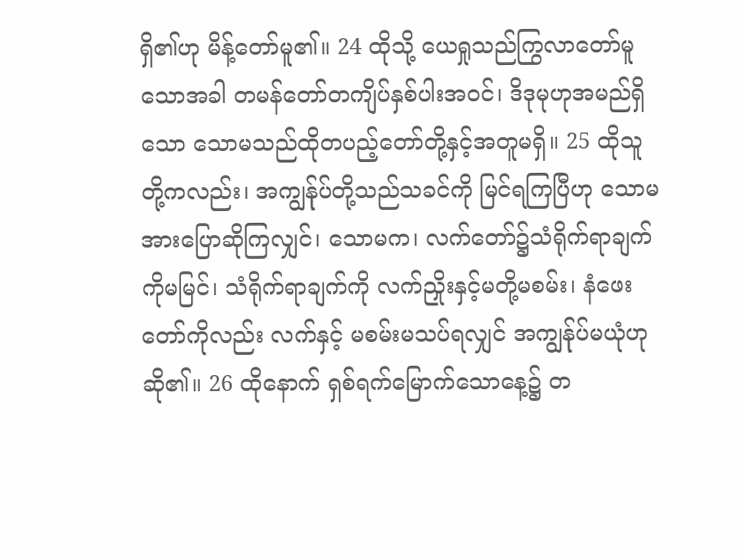ရှိ၏ဟု မိန့်တော်မူ၏။ 24 ထိုသို့ ယေရှုသည်ကြွလာတော်မူသောအခါ တမန်တော်တကျိပ်နှစ်ပါးအဝင်၊ ဒိဒုမုဟုအမည်ရှိသော သောမသည်ထိုတပည့်တော်တို့နှင့်အတူမရှိ။ 25 ထိုသူတို့ကလည်း၊ အကျွန်ုပ်တို့သည်သခင်ကို မြင်ရကြပြီဟု သောမအားပြောဆိုကြလျှင်၊ သောမက၊ လက်တော်၌သံရိုက်ရာချက်ကိုမမြင်၊ သံရိုက်ရာချက်ကို လက်ညှိုးနှင့်မတို့မစမ်း၊ နံဖေးတော်ကိုလည်း လက်နှင့် မစမ်းမသပ်ရလျှင် အကျွန်ုပ်မယုံဟုဆို၏။ 26 ထိုနောက် ရှစ်ရက်မြောက်သောနေ့၌ တ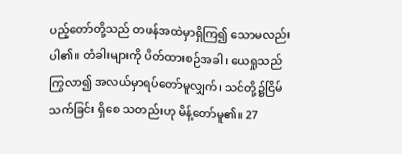ပည့်တော်တို့သည် တဖန်အထဲမှာရှိကြ၍ သောမလည်းပါ၏။ တံခါးများကို ပိတ်ထားစဉ်အခါ၊ ယေရှုသည်ကြွလာ၍ အလယ်မှာရပ်တော်မူလျှက်၊ သင်တို့၌ငြိမ်သက်ခြင်း ရှိစေ သတည်းဟု မိန့်တော်မူ၏။ 27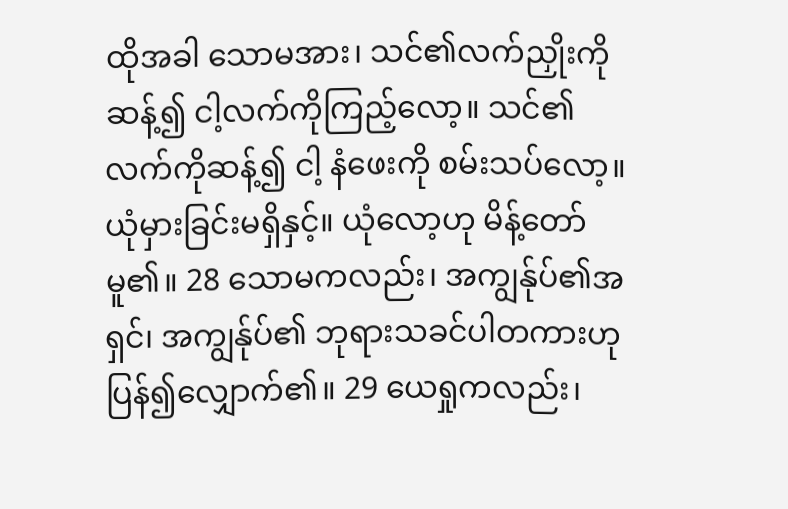ထိုအခါ သောမအား၊ သင်၏လက်ညှိုးကိုဆန့်၍ ငါ့လက်ကိုကြည့်လော့။ သင်၏လက်ကိုဆန့်၍ ငါ့ နံဖေးကို စမ်းသပ်လော့။ ယုံမှားခြင်းမရှိနှင့်။ ယုံလော့ဟု မိန့်တော်မူ၏။ 28 သောမကလည်း၊ အကျွန်ုပ်၏အရှင်၊ အကျွန်ုပ်၏ ဘုရားသခင်ပါတကားဟု ပြန်၍လျှောက်၏။ 29 ယေရှုကလည်း၊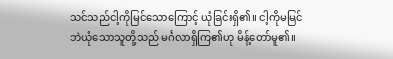သင်သည်ငါ့ကိုမြင်သောကြောင့် ယုံခြင်းရှိ၏။ ငါ့ကိုမမြင်ဘဲယုံသောသူတို့သည် မင်္ဂလာရှိကြ၏ဟု မိန့်တော်မူ၏။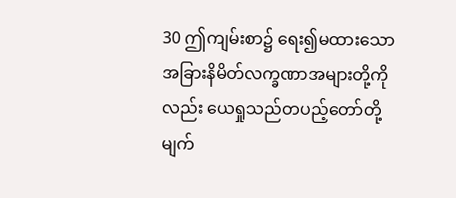30 ဤကျမ်းစာ၌ ရေး၍မထားသောအခြားနိမိတ်လက္ခဏာအများတို့ကိုလည်း ယေရှုသည်တပည့်တော်တို့ မျက်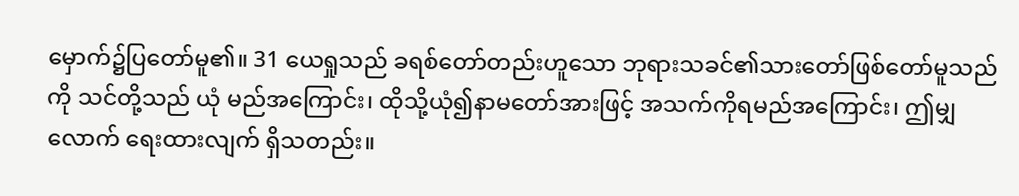မှောက်၌ပြတော်မူ၏။ 31 ယေရှုသည် ခရစ်တော်တည်းဟူသော ဘုရားသခင်၏သားတော်ဖြစ်တော်မူသည်ကို သင်တို့သည် ယုံ မည်အကြောင်း၊ ထိုသို့ယုံ၍နာမတော်အားဖြင့် အသက်ကိုရမည်အကြောင်း၊ ဤမျှလောက် ရေးထားလျက် ရှိသတည်း။